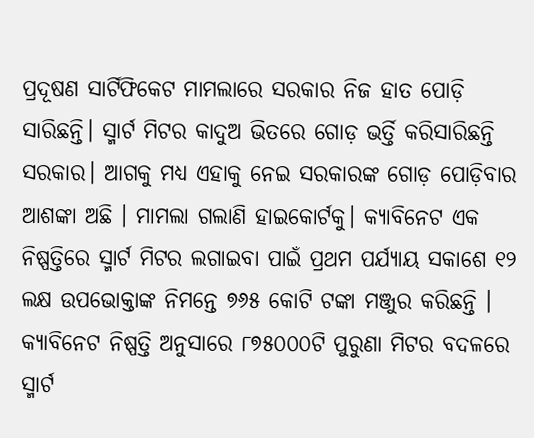ପ୍ରଦୂଷଣ ସାର୍ଟିଫିକେଟ ମାମଲାରେ ସରକାର ନିଜ ହାତ ପୋଡ଼ି ସାରିଛନ୍ତି। ସ୍ମାର୍ଟ ମିଟର କାଦୁଅ ଭିତରେ ଗୋଡ଼ ଭର୍ତ୍ତି କରିସାରିଛନ୍ତି ସରକାର। ଆଗକୁ ମଧ୍ୟ ଏହାକୁ ନେଇ ସରକାରଙ୍କ ଗୋଡ଼ ପୋଡ଼ିବାର ଆଶଙ୍କା ଅଛି । ମାମଲା ଗଲାଣି ହାଇକୋର୍ଟକୁ। କ୍ୟାବିନେଟ ଏକ ନିଷ୍ପତ୍ତିରେ ସ୍ମାର୍ଟ ମିଟର ଲଗାଇବା ପାଇଁ ପ୍ରଥମ ପର୍ଯ୍ୟାୟ ସକାଶେ ୧୨ ଲକ୍ଷ ଉପଭୋକ୍ତାଙ୍କ ନିମନ୍ତେ ୭୬୫ କୋଟି ଟଙ୍କା ମଞ୍ଜୁର କରିଛନ୍ତି । କ୍ୟାବିନେଟ ନିଷ୍ପତ୍ତି ଅନୁସାରେ ୮୭୫୦୦୦ଟି ପୁରୁଣା ମିଟର ବଦଳରେ ସ୍ମାର୍ଟ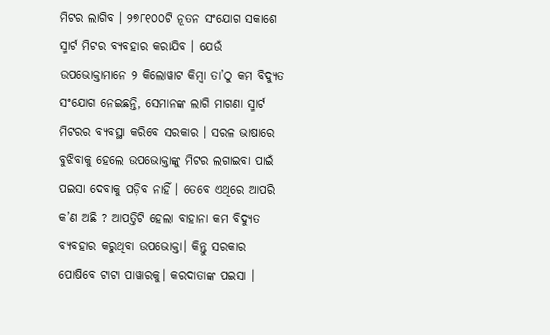ମିଟର ଲାଗିବ । ୨୭୮୧୦୦ଟି ନୂତନ ସଂଯୋଗ ସକାଶେ ସ୍ମାର୍ଟ ମିଟର ବ୍ୟବହାର କରାଯିବ । ଯେଉଁ ଉପଭୋକ୍ତାମାନେ ୨ କିଲୋୱାଟ କିମ୍ବା ତା’ଠୁ କମ ବିଦ୍ୟୁତ ସଂଯୋଗ ନେଇଛନ୍ତି, ସେମାନଙ୍କ ଲାଗି ମାଗଣା ସ୍ମାର୍ଟ ମିଟରର ବ୍ୟବସ୍ଥା କରିବେ ସରକାର । ସରଳ ଭାଷାରେ ବୁଝିବାକୁ ହେଲେ ଉପଭୋକ୍ତାଙ୍କୁ ମିଟର ଲଗାଇବା ପାଇଁ ପଇସା ଦେବାକୁ ପଡ଼ିବ ନାହିଁ । ତେବେ ଏଥିରେ ଆପରି କ’ଣ ଅଛି ? ଆପତ୍ତିଟି ହେଲା ବାହାନା କମ ବିଦ୍ୟୁତ ବ୍ୟବହାର କରୁଥିବା ଉପଭୋକ୍ତା। କିନ୍ତୁ ସରକାର ପୋଷିବେ ଟାଟା ପାୱାରକୁ। କରଦାତାଙ୍କ ପଇସା ।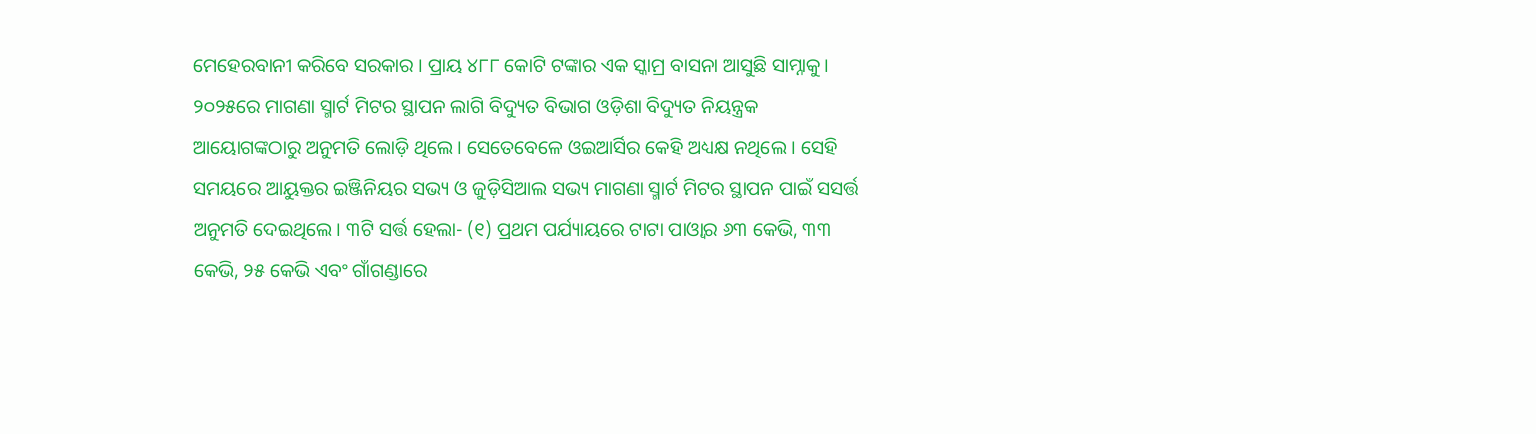ମେହେରବାନୀ କରିବେ ସରକାର । ପ୍ରାୟ ୪୮୮ କୋଟି ଟଙ୍କାର ଏକ ସ୍କାମ୍ର ବାସନା ଆସୁଛି ସାମ୍ନାକୁ। ୨୦୨୫ରେ ମାଗଣା ସ୍ମାର୍ଟ ମିଟର ସ୍ଥାପନ ଲାଗି ବିଦ୍ୟୁତ ବିଭାଗ ଓଡ଼ିଶା ବିଦ୍ୟୁତ ନିୟନ୍ତ୍ରକ ଆୟୋଗଙ୍କଠାରୁ ଅନୁମତି ଲୋଡ଼ି ଥିଲେ। ସେତେବେଳେ ଓଇଆର୍ସିର କେହି ଅଧ୍ୟକ୍ଷ ନଥିଲେ । ସେହି ସମୟରେ ଆୟୁକ୍ତର ଇଞ୍ଜିନିୟର ସଭ୍ୟ ଓ ଜୁଡ଼ିସିଆଲ ସଭ୍ୟ ମାଗଣା ସ୍ମାର୍ଟ ମିଟର ସ୍ଥାପନ ପାଇଁ ସସର୍ତ୍ତ ଅନୁମତି ଦେଇଥିଲେ। ୩ଟି ସର୍ତ୍ତ ହେଲା- (୧) ପ୍ରଥମ ପର୍ଯ୍ୟାୟରେ ଟାଟା ପାଓ୍ବାର ୬୩ କେଭି, ୩୩ କେଭି, ୨୫ କେଭି ଏବଂ ଗାଁଗଣ୍ଡାରେ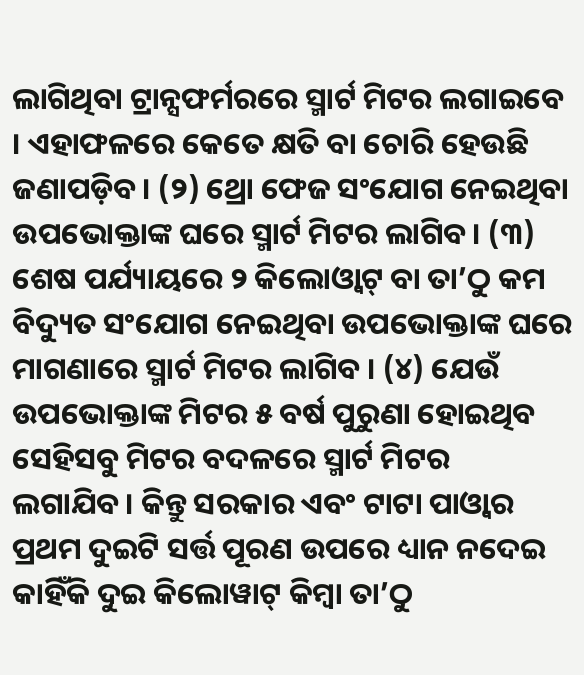ଲାଗିଥିବା ଟ୍ରାନ୍ସଫର୍ମରରେ ସ୍ମାର୍ଟ ମିଟର ଲଗାଇବେ । ଏହାଫଳରେ କେତେ କ୍ଷତି ବା ଚୋରି ହେଉଛି ଜଣାପଡ଼ିବ। (୨) ଥ୍ରୋ ଫେଜ ସଂଯୋଗ ନେଇଥିବା ଉପଭୋକ୍ତାଙ୍କ ଘରେ ସ୍ମାର୍ଟ ମିଟର ଲାଗିବ। (୩) ଶେଷ ପର୍ଯ୍ୟାୟରେ ୨ କିଲୋଓ୍ବାଟ୍ ବା ତା’ଠୁ କମ ବିଦ୍ୟୁତ ସଂଯୋଗ ନେଇଥିବା ଉପଭୋକ୍ତାଙ୍କ ଘରେ ମାଗଣାରେ ସ୍ମାର୍ଟ ମିଟର ଲାଗିବ । (୪) ଯେଉଁ ଉପଭୋକ୍ତାଙ୍କ ମିଟର ୫ ବର୍ଷ ପୁରୁଣା ହୋଇଥିବ ସେହିସବୁ ମିଟର ବଦଳରେ ସ୍ମାର୍ଟ ମିଟର ଲଗାଯିବ। କିନ୍ତୁ ସରକାର ଏବଂ ଟାଟା ପାଓ୍ବାର ପ୍ରଥମ ଦୁଇଟି ସର୍ତ୍ତ ପୂରଣ ଉପରେ ଧ୍ୟାନ ନଦେଇ କାହିଁକି ଦୁଇ କିଲୋୱାଟ୍ କିମ୍ବା ତା’ଠୁ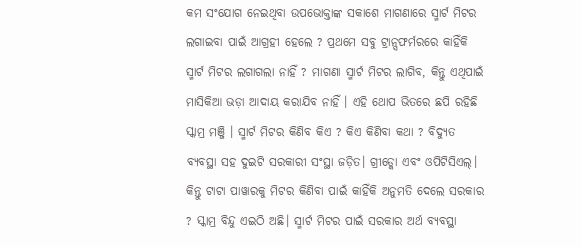କମ ସଂଯୋଗ ନେଇଥିବା ଉପଭୋକ୍ତାଙ୍କ ସକାଶେ ମାଗଣାରେ ସ୍ମାର୍ଟ ମିଟର ଲଗାଇବା ପାଇଁ ଆଗ୍ରହୀ ହେଲେ ? ପ୍ରଥମେ ସବୁ ଟ୍ରାନ୍ସଫର୍ମରରେ କାହିଁକି ସ୍ମାର୍ଟ ମିଟର ଲଗାଗଲା ନାହିଁ ? ମାଗଣା ସ୍ମାର୍ଟ ମିଟର ଲାଗିବ, କିନ୍ତୁ ଏଥିପାଇଁ ମାସିକିଆ ଭଡ଼ା ଆଦାୟ କରାଯିବ ନାହିଁ । ଏହି ଥୋପ ଭିତରେ ଛପି ରହିଛି ସ୍କାମ୍ର ମଞ୍ଜି । ସ୍ମାର୍ଟ ମିଟର କିଣିବ କିଏ ? କିଏ କିଣିବା କଥା ? ବିଦ୍ୟୁତ ବ୍ୟବସ୍ଥା ସହ ଦୁଇଟି ସରକାରୀ ସଂସ୍ଥା ଜଡ଼ିତ। ଗ୍ରୀଡ୍କୋ ଏବଂ ଓପିଟିସିଏଲ୍। କିନ୍ତୁ ଟାଟା ପାୱାରକୁ ମିଟର କିଣିବା ପାଇଁ କାହିଁକି ଅନୁମତି ଦେଲେ ସରକାର ? ସ୍କାମ୍ର ବିନ୍ଦୁ ଏଇଠି ଅଛି। ସ୍ମାର୍ଟ ମିଟର ପାଇଁ ସରକାର ଅର୍ଥ ବ୍ୟବସ୍ଥା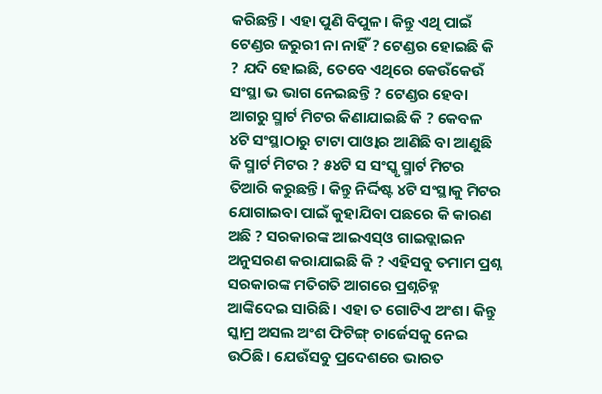କରିଛନ୍ତି। ଏହା ପୁଣି ବିପୁଳ। କିନ୍ତୁ ଏଥି ପାଇଁ ଟେଣ୍ଡର ଜରୁରୀ ନା ନାହିଁ ? ଟେଣ୍ଡର ହୋଇଛି କି ? ଯଦି ହୋଇଛି, ତେବେ ଏଥିରେ କେଉଁକେଉଁ ସଂସ୍ଥା ଭ ଭାଗ ନେଇଛନ୍ତି ? ଟେଣ୍ଡର ହେବା ଆଗରୁ ସ୍ମାର୍ଟ ମିଟର କିଣାଯାଇଛି କି ? କେବଳ ୪ଟି ସଂସ୍ଥାଠାରୁ ଟାଟା ପାଓ୍ବାର ଆଣିଛି ବା ଆଣୁଛି କି ସ୍ମାର୍ଟ ମିଟର ? ୫୪ଟି ସ ସଂସ୍କୃ ସ୍ମାର୍ଟ ମିଟର ତିଆରି କରୁଛନ୍ତି। କିନ୍ତୁ ନିର୍ଦ୍ଦିଷ୍ଟ ୪ଟି ସଂସ୍ଥାକୁ ମିଟର ଯୋଗାଇବା ପାଇଁ କୁହାଯିବା ପଛରେ କି କାରଣ ଅଛି ? ସରକାରଙ୍କ ଆଇଏସ୍ଓ ଗାଇଡ୍ଲାଇନ ଅନୁସରଣ କରାଯାଇଛି କି ? ଏହିସବୁ ତମାମ ପ୍ରଶ୍ନ ସରକାରଙ୍କ ମତିଗତି ଆଗରେ ପ୍ରଶ୍ନଚିହ୍ନ ଆଙ୍କିଦେଇ ସାରିଛି। ଏହା ତ ଗୋଟିଏ ଅଂଶ। କିନ୍ତୁ ସ୍କାମ୍ର ଅସଲ ଅଂଶ ଫିଟିଙ୍ଗ୍ ଚାର୍ଜେସକୁ ନେଇ ଉଠିଛି। ଯେଉଁସବୁ ପ୍ରଦେଶରେ ଭାରତ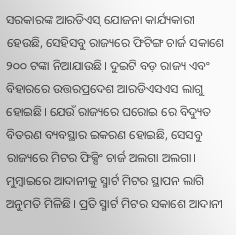ସରକାରଙ୍କ ଆରଡିଏସ୍ ଯୋଜନା କାର୍ଯ୍ୟକାରୀ ହେଉଛି, ସେହିସବୁ ରାଜ୍ୟରେ ଫିଟିଙ୍ଗ ଚାର୍ଜ ସକାଶେ ୨୦୦ ଟଙ୍କା ନିଆଯାଉଛି। ଦୁଇଟି ବଡ଼ ରାଜ୍ୟ ଏବଂ ବିହାରରେ ଉତ୍ତରପ୍ରଦେଶ ଆରଡିଏସଏସ ଲାଗୁ ହୋଇଛି। ଯେଉଁ ରାଜ୍ୟରେ ଘରୋଇ ରେ ବିଦ୍ୟୁତ ବିତରଣ ବ୍ୟବସ୍ଥାର ଇକରଣ ହୋଇଛି, ସେସବୁ ରାଜ୍ୟରେ ମିଟର ଫିକ୍ସିଂ ଚାର୍ଜ ଅଲଗା ଅଲଗା। ମୁମ୍ବାଇରେ ଆଦାନୀକୁ ସ୍ମାର୍ଟ ମିଟର ସ୍ଥାପନ ଲାଗି ଅନୁମତି ମିଳିଛି। ପ୍ରତି ସ୍ମାର୍ଟ ମିଟର ସକାଶେ ଆଦାନୀ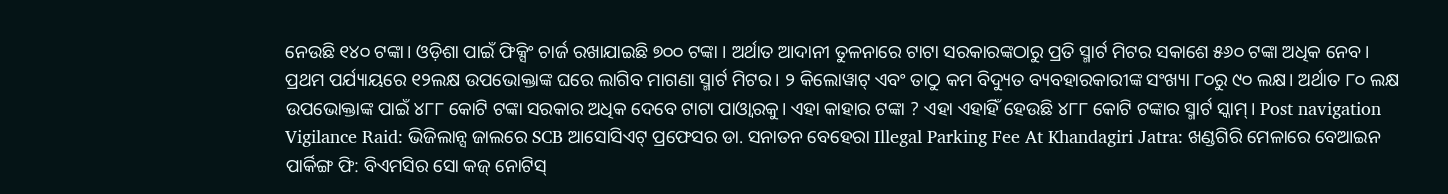ନେଉଛି ୧୪୦ ଟଙ୍କା। ଓଡ଼ିଶା ପାଇଁ ଫିକ୍ସିଂ ଚାର୍ଜ ରଖାଯାଇଛି ୭୦୦ ଟଙ୍କା । ଅର୍ଥାତ ଆଦାନୀ ତୁଳନାରେ ଟାଟା ସରକାରଙ୍କଠାରୁ ପ୍ରତି ସ୍ମାର୍ଟ ମିଟର ସକାଶେ ୫୬୦ ଟଙ୍କା ଅଧିକ ନେବ। ପ୍ରଥମ ପର୍ଯ୍ୟାୟରେ ୧୨ଲକ୍ଷ ଉପଭୋକ୍ତାଙ୍କ ଘରେ ଲାଗିବ ମାଗଣା ସ୍ମାର୍ଟ ମିଟର। ୨ କିଲୋୱାଟ୍ ଏବଂ ତାଠୁ କମ ବିଦ୍ୟୁତ ବ୍ୟବହାରକାରୀଙ୍କ ସଂଖ୍ୟା ୮୦ରୁ ୯୦ ଲକ୍ଷ। ଅର୍ଥାତ ୮୦ ଲକ୍ଷ ଉପଭୋକ୍ତାଙ୍କ ପାଇଁ ୪୮୮ କୋଟି ଟଙ୍କା ସରକାର ଅଧିକ ଦେବେ ଟାଟା ପାଓ୍ବାରକୁ। ଏହା କାହାର ଟଙ୍କା ? ଏହା ଏହାହିଁ ହେଉଛି ୪୮୮ କୋଟି ଟଙ୍କାର ସ୍ମାର୍ଟ ସ୍କାମ୍। Post navigation Vigilance Raid: ଭିଜିଲାନ୍ସ ଜାଲରେ SCB ଆସୋସିଏଟ୍ ପ୍ରଫେସର ଡା. ସନାତନ ବେହେରା Illegal Parking Fee At Khandagiri Jatra: ଖଣ୍ଡଗିରି ମେଳାରେ ବେଆଇନ ପାର୍କିଙ୍ଗ ଫି: ବିଏମସିର ସୋ କଜ୍ ନୋଟିସ୍